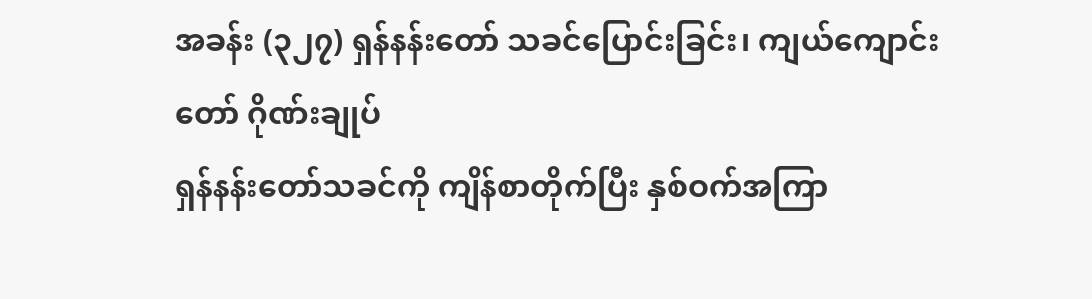အခန်း (၃၂၇) ရှန်နန်းတော် သခင်ပြောင်းခြင်း၊ ကျယ်ကျောင်းတော် ဂိုဏ်းချုပ်
ရှန်နန်းတော်သခင်ကို ကျိန်စာတိုက်ပြီး နှစ်ဝက်အကြာ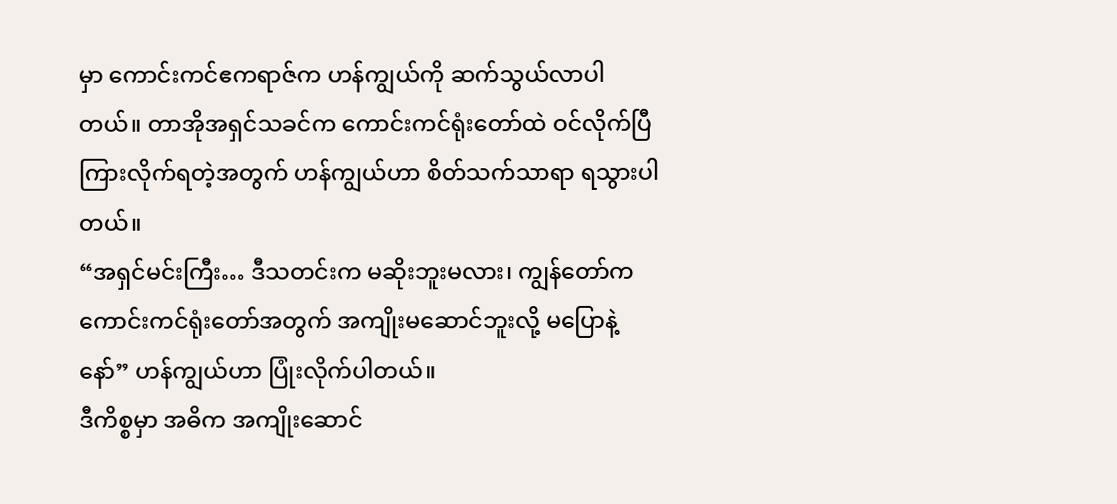မှာ ကောင်းကင်ဧကရာဇ်က ဟန်ကျွယ်ကို ဆက်သွယ်လာပါတယ်။ တာအိုအရှင်သခင်က ကောင်းကင်ရုံးတော်ထဲ ဝင်လိုက်ပြီ ကြားလိုက်ရတဲ့အတွက် ဟန်ကျွယ်ဟာ စိတ်သက်သာရာ ရသွားပါတယ်။
“အရှင်မင်းကြီး… ဒီသတင်းက မဆိုးဘူးမလား၊ ကျွန်တော်က ကောင်းကင်ရုံးတော်အတွက် အကျိုးမဆောင်ဘူးလို့ မပြောနဲ့နော်” ဟန်ကျွယ်ဟာ ပြုံးလိုက်ပါတယ်။
ဒီကိစ္စမှာ အဓိက အကျိုးဆောင်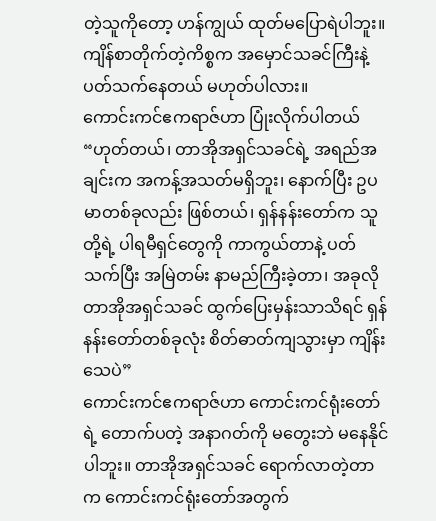တဲ့သူကိုတော့ ဟန်ကျွယ် ထုတ်မပြောရဲပါဘူး။ ကျိန်စာတိုက်တဲ့ကိစ္စက အမှောင်သခင်ကြီးနဲ့ ပတ်သက်နေတယ် မဟုတ်ပါလား။
ကောင်းကင်ဧကရာဇ်ဟာ ပြုံးလိုက်ပါတယ် “ဟုတ်တယ်၊ တာအိုအရှင်သခင်ရဲ့ အရည်အချင်းက အကန့်အသတ်မရှိဘူး၊ နောက်ပြီး ဥပမာတစ်ခုလည်း ဖြစ်တယ်၊ ရှန်နန်းတော်က သူတို့ရဲ့ ပါရမီရှင်တွေကို ကာကွယ်တာနဲ့ ပတ်သက်ပြီး အမြဲတမ်း နာမည်ကြီးခဲ့တာ၊ အခုလို တာအိုအရှင်သခင် ထွက်ပြေးမှန်းသာသိရင် ရှန်နန်းတော်တစ်ခုလုံး စိတ်ဓာတ်ကျသွားမှာ ကျိန်းသေပဲ”
ကောင်းကင်ဧကရာဇ်ဟာ ကောင်းကင်ရုံးတော်ရဲ့ တောက်ပတဲ့ အနာဂတ်ကို မတွေးဘဲ မနေနိုင်ပါဘူး။ တာအိုအရှင်သခင် ရောက်လာတဲ့တာက ကောင်းကင်ရုံးတော်အတွက်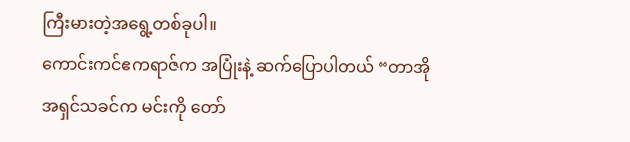ကြီးမားတဲ့အရွေ့တစ်ခုပါ။
ကောင်းကင်ဧကရာဇ်က အပြုံးနဲ့ ဆက်ပြောပါတယ် “တာအိုအရှင်သခင်က မင်းကို တော်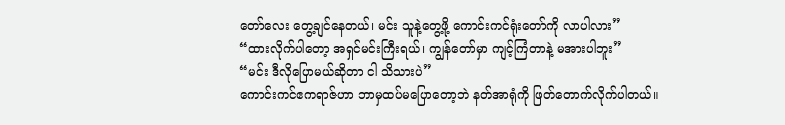တော်လေး တွေ့ချင်နေတယ်၊ မင်း သူနဲ့တွေ့ဖို့ ကောင်းကင်ရုံးတော်ကို လာပါလား”
“ထားလိုက်ပါတော့ အရှင်မင်းကြီးရယ်၊ ကျွန်တော်မှာ ကျင့်ကြံတာနဲ့ မအားပါဘူး”
“မင်း ဒီလိုပြောမယ်ဆိုတာ ငါ သိသားပဲ”
ကောင်းကင်ဧကရာဇ်ဟာ ဘာမှထပ်မပြောတော့ဘဲ နတ်အာရုံကို ဖြတ်တောက်လိုက်ပါတယ်။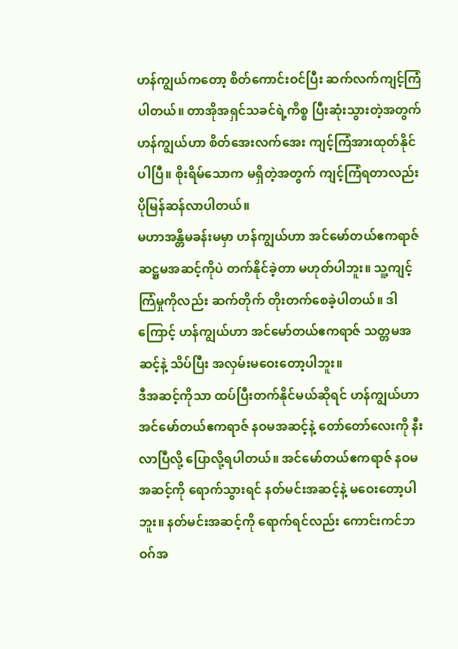ဟန်ကျွယ်ကတော့ စိတ်ကောင်းဝင်ပြီး ဆက်လက်ကျင့်ကြံပါတယ်။ တာအိုအရှင်သခင်ရဲ့ကိစ္စ ပြီးဆုံးသွားတဲ့အတွက် ဟန်ကျွယ်ဟာ စိတ်အေးလက်အေး ကျင့်ကြံအားထုတ်နိုင်ပါပြီ။ စိုးရိမ်သောက မရှိတဲ့အတွက် ကျင့်ကြံရတာလည်း ပိုမြန်ဆန်လာပါတယ်။
မဟာအန္တိမခန်းမမှာ ဟန်ကျွယ်ဟာ အင်မော်တယ်ဧကရာဇ် ဆဋ္ဌမအဆင့်ကိုပဲ တက်နိုင်ခဲ့တာ မဟုတ်ပါဘူး။ သူ့ကျင့်ကြံမှုကိုလည်း ဆက်တိုက် တိုးတက်စေခဲ့ပါတယ်။ ဒါကြောင့် ဟန်ကျွယ်ဟာ အင်မော်တယ်ဧကရာဇ် သတ္တမအဆင့်နဲ့ သိပ်ပြီး အလှမ်းမဝေးတော့ပါဘူး။
ဒီအဆင့်ကိုသာ ထပ်ပြီးတက်နိုင်မယ်ဆိုရင် ဟန်ကျွယ်ဟာ အင်မော်တယ်ဧကရာဇ် နဝမအဆင့်နဲ့ တော်တော်လေးကို နီးလာပြီလို့ ပြောလို့ရပါတယ်။ အင်မော်တယ်ဧကရာဇ် နဝမအဆင့်ကို ရောက်သွားရင် နတ်မင်းအဆင့်နဲ့ မဝေးတော့ပါဘူး။ နတ်မင်းအဆင့်ကို ရောက်ရင်လည်း ကောင်းကင်ဘဝဂ်အ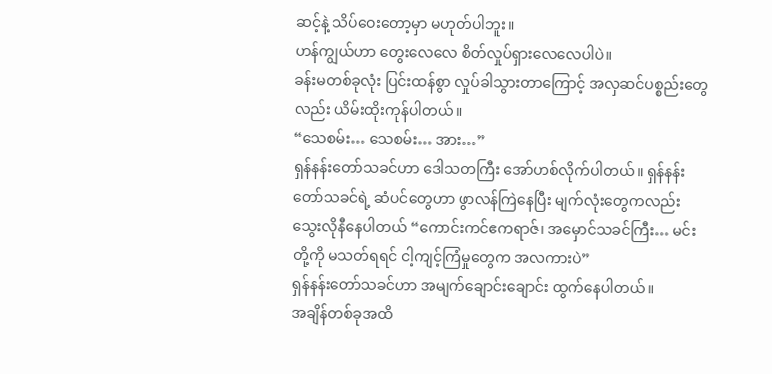ဆင့်နဲ့ သိပ်ဝေးတော့မှာ မဟုတ်ပါဘူး။
ဟန်ကျွယ်ဟာ တွေးလေလေ စိတ်လှုပ်ရှားလေလေပါပဲ။
ခန်းမတစ်ခုလုံး ပြင်းထန်စွာ လှုပ်ခါသွားတာကြောင့် အလှဆင်ပစ္စည်းတွေလည်း ယိမ်းထိုးကုန်ပါတယ်။
“သေစမ်း… သေစမ်း… အား…”
ရှန်နန်းတော်သခင်ဟာ ဒေါသတကြီး အော်ဟစ်လိုက်ပါတယ်။ ရှန်နန်းတော်သခင်ရဲ့ ဆံပင်တွေဟာ ဖွာလန်ကြဲနေပြီး မျက်လုံးတွေကလည်း သွေးလိုနီနေပါတယ် “ကောင်းကင်ဧကရာဇ်၊ အမှောင်သခင်ကြီး… မင်းတို့ကို မသတ်ရရင် ငါ့ကျင့်ကြံမှုတွေက အလကားပဲ”
ရှန်နန်းတော်သခင်ဟာ အမျက်ချောင်းချောင်း ထွက်နေပါတယ်။
အချိန်တစ်ခုအထိ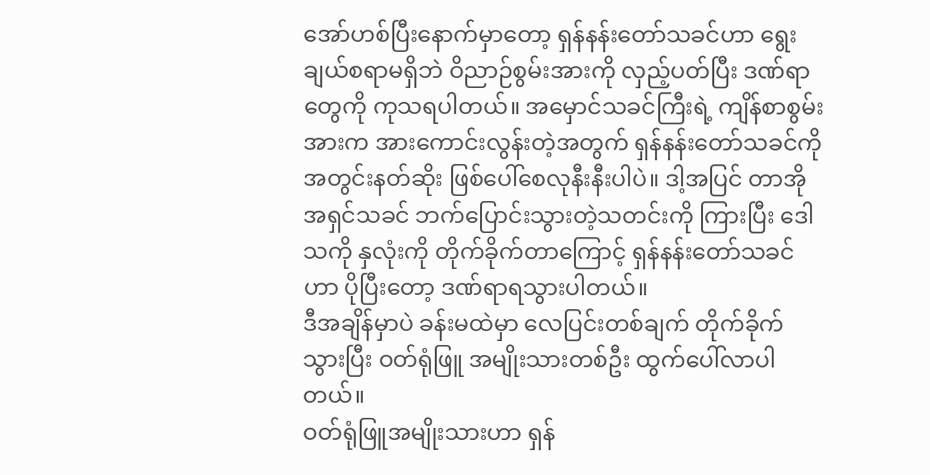အော်ဟစ်ပြီးနောက်မှာတော့ ရှန်နန်းတော်သခင်ဟာ ရွေးချယ်စရာမရှိဘဲ ဝိညာဉ်စွမ်းအားကို လှည့်ပတ်ပြီး ဒဏ်ရာတွေကို ကုသရပါတယ်။ အမှောင်သခင်ကြီးရဲ့ ကျိန်စာစွမ်းအားက အားကောင်းလွန်းတဲ့အတွက် ရှန်နန်းတော်သခင်ကို အတွင်းနတ်ဆိုး ဖြစ်ပေါ်စေလုနီးနီးပါပဲ။ ဒါ့အပြင် တာအိုအရှင်သခင် ဘက်ပြောင်းသွားတဲ့သတင်းကို ကြားပြီး ဒေါသကို နှလုံးကို တိုက်ခိုက်တာကြောင့် ရှန်နန်းတော်သခင်ဟာ ပိုပြီးတော့ ဒဏ်ရာရသွားပါတယ်။
ဒီအချိန်မှာပဲ ခန်းမထဲမှာ လေပြင်းတစ်ချက် တိုက်ခိုက်သွားပြီး ဝတ်ရုံဖြူ အမျိုးသားတစ်ဦး ထွက်ပေါ်လာပါတယ်။
ဝတ်ရုံဖြူအမျိုးသားဟာ ရှန်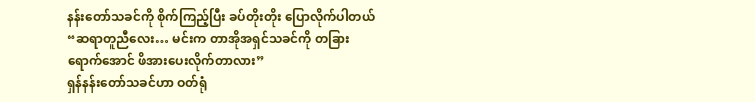နန်းတော်သခင်ကို စိုက်ကြည့်ပြီး ခပ်တိုးတိုး ပြောလိုက်ပါတယ် “ဆရာတူညီလေး… မင်းက တာအိုအရှင်သခင်ကို တခြားရောက်အောင် ဖိအားပေးလိုက်တာလား”
ရှန်နန်းတော်သခင်ဟာ ဝတ်ရုံ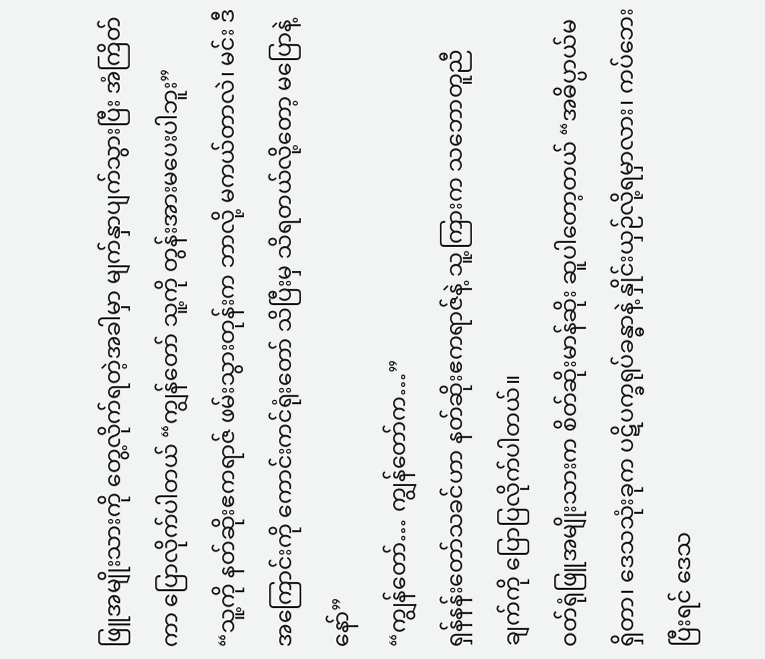ဖြူအမျိုးသားကို တွေ့လိုက်ရတဲ့အခါမှာ မျက်နှာပျက်သွားပြီး အံကြိတ်ကာ ပြောလိုက်ပါတယ် “ကျွန်တော် သူ့ကို တွန်းအားမပေးပါဘူး”
“သူ့ကို နတ်ဆိုးဧကရာဇ် ဖမ်းသွားတုန်းက ဘာလို့ မကယ်တာလဲ၊ မင်း ဒီအကြောင်းကို ကောင်းကင်ရုံးတော် သိပြီးမှ သိရတယ်လို့တော့ မပြောနဲ့နော်”
“ကျွန်တော်… ကျွန်တော်က…”
ရှန်နန်းတော်သခင်ဟာ နတ်ဆိုးဧကရာဇ်နဲ့ သူ့ကြားက သဘောတူညီချက်ကို ပြောပြလိုက်ပါတယ်။
ဝတ်ရုံဖြူအမျိုးသားက စိတ်ဆိုးမာန်ဆိုး ဆူပါတော့တယ် “အဓိပ္ပာယ်မရှိတာ၊ ဒေသသုံးခုက ပဋိပက္ခရုပ်ခန္ဓာနဲ့ နှိုင်းယှဉ်လို့ရမှာလား၊ ကပ်ဘေးပြီးရင် ဒေသ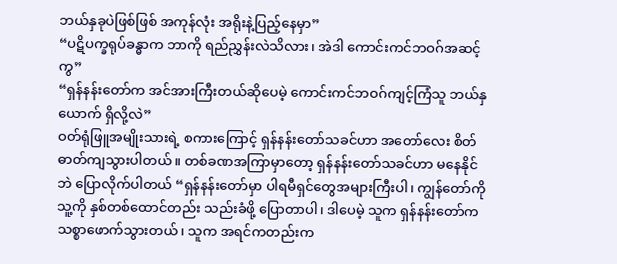ဘယ်နှခုပဲဖြစ်ဖြစ် အကုန်လုံး အရိုးနဲ့ပြည့်နေမှာ”
“ပဋိပက္ခရုပ်ခန္ဓာက ဘာကို ရည်ညွှန်းလဲသိလား၊ အဲဒါ ကောင်းကင်ဘဝဂ်အဆင့်ကွ”
“ရှန်နန်းတော်က အင်အားကြီးတယ်ဆိုပေမဲ့ ကောင်းကင်ဘဝဂ်ကျင့်ကြံသူ ဘယ်နှယောက် ရှိလို့လဲ”
ဝတ်ရုံဖြူအမျိုးသားရဲ့ စကားကြောင့် ရှန်နန်းတော်သခင်ဟာ အတော်လေး စိတ်ဓာတ်ကျသွားပါတယ်။ တစ်ခဏအကြာမှာတော့ ရှန်နန်းတော်သခင်ဟာ မနေနိုင်ဘဲ ပြောလိုက်ပါတယ် “ရှန်နန်းတော်မှာ ပါရမီရှင်တွေအများကြီးပါ၊ ကျွန်တော်ကို သူ့ကို နှစ်တစ်ထောင်တည်း သည်းခံဖို့ ပြောတာပါ၊ ဒါပေမဲ့ သူက ရှန်နန်းတော်က သစ္စာဖောက်သွားတယ်၊ သူက အရင်ကတည်းက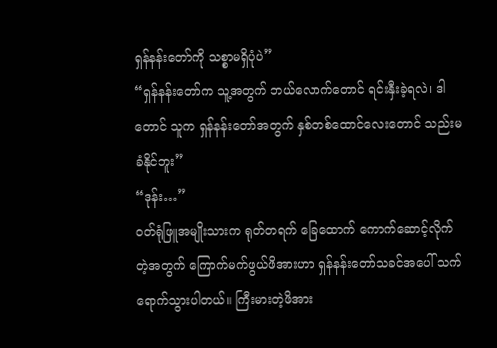ရှန်နန်းတော်ကို သစ္စာမရှိပုံပဲ”
“ရှန်နန်းတော်က သူ့အတွက် ဘယ်လောက်တောင် ရင်းနှီးခဲ့ရလဲ၊ ဒါတောင် သူက ရှန်နန်းတော်အတွက် နှစ်တစ်ထောင်လေးတောင် သည်းမခံနိုင်ဘူး”
“ဒုန်း…”
ဝတ်ရုံဖြူအမျိုးသားက ရုတ်တရက် ခြေထောက် ကောက်ဆောင့်လိုက်တဲ့အတွက် ကြောက်မက်ဖွယ်ဖိအားဟာ ရှန်နန်းတော်သခင်အပေါ် သက်ရောက်သွားပါတယ်။ ကြီးမားတဲ့ဖိအား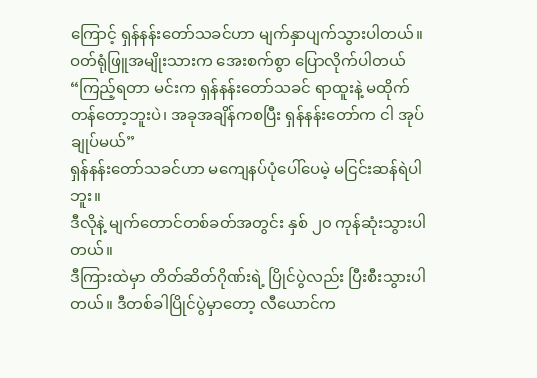ကြောင့် ရှန်နန်းတော်သခင်ဟာ မျက်နှာပျက်သွားပါတယ်။
ဝတ်ရုံဖြူအမျိုးသားက အေးစက်စွာ ပြောလိုက်ပါတယ် “ကြည့်ရတာ မင်းက ရှန်နန်းတော်သခင် ရာထူးနဲ့ မထိုက်တန်တော့ဘူးပဲ၊ အခုအချိန်ကစပြီး ရှန်နန်းတော်က ငါ အုပ်ချုပ်မယ်”
ရှန်နန်းတော်သခင်ဟာ မကျေနပ်ပုံပေါ်ပေမဲ့ မငြင်းဆန်ရဲပါဘူး။
ဒီလိုနဲ့ မျက်တောင်တစ်ခတ်အတွင်း နှစ် ၂၀ ကုန်ဆုံးသွားပါတယ်။
ဒီကြားထဲမှာ တိတ်ဆိတ်ဂိုဏ်းရဲ့ ပြိုင်ပွဲလည်း ပြီးစီးသွားပါတယ်။ ဒီတစ်ခါပြိုင်ပွဲမှာတော့ လီယောင်က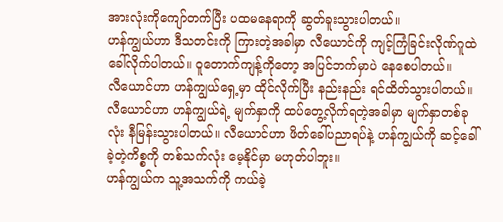အားလုံးကိုကျော်တက်ပြီး ပထမနေရာကို ဆွတ်ခူးသွားပါတယ်။
ဟန်ကျွယ်ဟာ ဒီသတင်းကို ကြားတဲ့အခါမှာ လီယောင်ကို ကျင့်ကြံခြင်းလိုဏ်ဂူထဲ ခေါ်လိုက်ပါတယ်။ ဝူတောက်ကျန့်ကိုတော့ အပြင်ဘက်မှာပဲ နေစေပါတယ်။
လီယောင်ဟာ ဟန်ကျွယ်ရှေ့မှာ ထိုင်လိုက်ပြီး နည်းနည်း ရင်ထိတ်သွားပါတယ်။ လီယောင်ဟာ ဟန်ကျွယ်ရဲ့ မျက်နှာကို ထပ်တွေ့လိုက်ရတဲ့အခါမှာ မျက်နှာတစ်ခုလုံး နီမြန်းသွားပါတယ်။ လီယောင်ဟာ ဖိတ်ခေါ်ပညာရပ်နဲ့ ဟန်ကျွယ်ကို ဆင့်ခေါ်ခဲ့တဲ့ကိစ္စကို တစ်သက်လုံး မေ့နိုင်မှာ မဟုတ်ပါဘူး။
ဟန်ကျွယ်က သူ့အသက်ကို ကယ်ခဲ့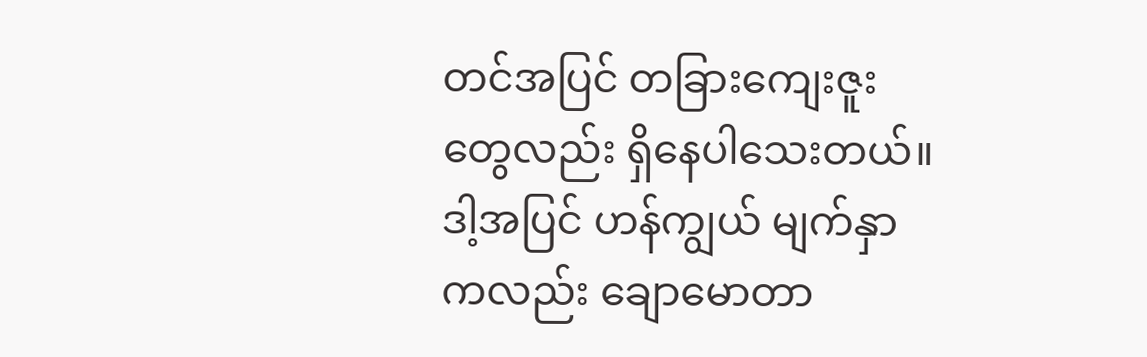တင်အပြင် တခြားကျေးဇူးတွေလည်း ရှိနေပါသေးတယ်။ ဒါ့အပြင် ဟန်ကျွယ် မျက်နှာကလည်း ချောမောတာ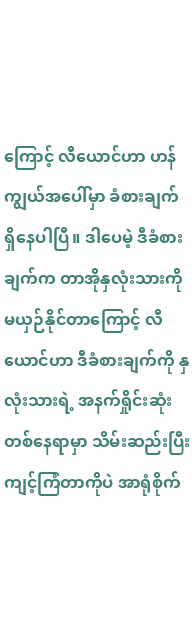ကြောင့် လီယောင်ဟာ ဟန်ကျွယ်အပေါ်မှာ ခံစားချက် ရှိနေပါပြီ။ ဒါပေမဲ့ ဒီခံစားချက်က တာအိုနှလုံးသားကို မယှဉ်နိုင်တာကြောင့် လီယောင်ဟာ ဒီခံစားချက်ကို နှလုံးသားရဲ့ အနက်ရှိုင်းဆုံးတစ်နေရာမှာ သိမ်းဆည်းပြီး ကျင့်ကြံတာကိုပဲ အာရုံစိုက်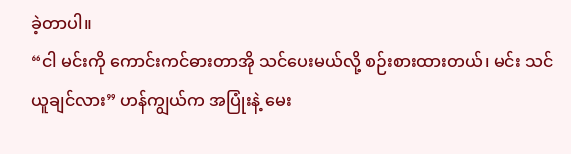ခဲ့တာပါ။
“ငါ မင်းကို ကောင်းကင်ဓားတာအို သင်ပေးမယ်လို့ စဉ်းစားထားတယ်၊ မင်း သင်ယူချင်လား” ဟန်ကျွယ်က အပြုံးနဲ့ မေး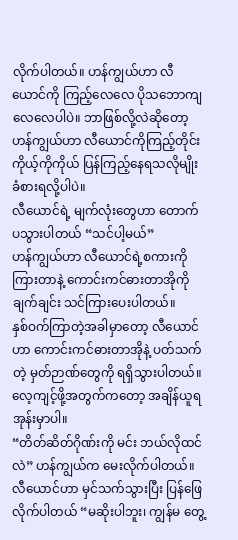လိုက်ပါတယ်။ ဟန်ကျွယ်ဟာ လီယောင်ကို ကြည့်လေလေ ပိုသဘောကျလေလေပါပဲ။ ဘာဖြစ်လို့လဲဆိုတော့ ဟန်ကျွယ်ဟာ လီယောင်ကိုကြည့်တိုင်း ကိုယ့်ကိုကိုယ် ပြန်ကြည့်နေရသလိုမျိုး ခံစားရလို့ပါပဲ။
လီယောင်ရဲ့ မျက်လုံးတွေဟာ တောက်ပသွားပါတယ် “သင်ပါ့မယ်”
ဟန်ကျွယ်ဟာ လီယောင်ရဲ့စကားကို ကြားတာနဲ့ ကောင်းကင်ဓားတာအိုကို ချက်ချင်း သင်ကြားပေးပါတယ်။
နှစ်ဝက်ကြာတဲ့အခါမှာတော့ လီယောင်ဟာ ကောင်းကင်ဓားတာအိုနဲ့ ပတ်သက်တဲ့ မှတ်ဉာဏ်တွေကို ရရှိသွားပါတယ်။ လေ့ကျင့်ဖို့အတွက်ကတော့ အချိန်ယူရအုန်းမှာပါ။
“တိတ်ဆိတ်ဂိုဏ်းကို မင်း ဘယ်လိုထင်လဲ” ဟန်ကျွယ်က မေးလိုက်ပါတယ်။
လီယောင်ဟာ မှင်သက်သွားပြီး ပြန်ဖြေလိုက်ပါတယ် “မဆိုးပါဘူး၊ ကျွန်မ တွေ့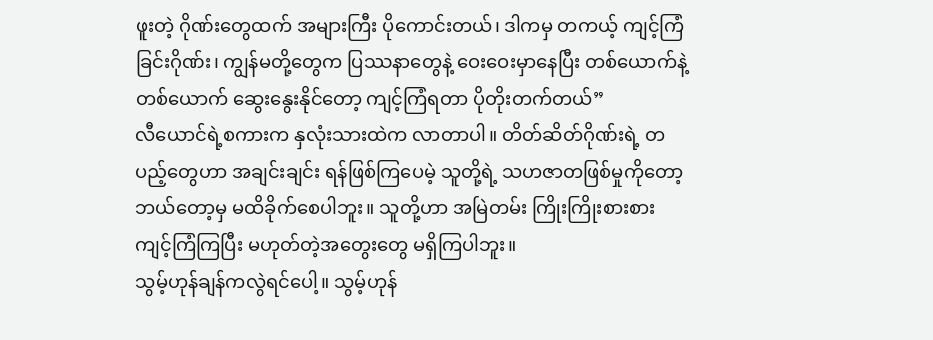ဖူးတဲ့ ဂိုဏ်းတွေထက် အများကြီး ပိုကောင်းတယ်၊ ဒါကမှ တကယ့် ကျင့်ကြံခြင်းဂိုဏ်း၊ ကျွန်မတို့တွေက ပြဿနာတွေနဲ့ ဝေးဝေးမှာနေပြီး တစ်ယောက်နဲ့တစ်ယောက် ဆွေးနွေးနိုင်တော့ ကျင့်ကြံရတာ ပိုတိုးတက်တယ်”
လီယောင်ရဲ့စကားက နှလုံးသားထဲက လာတာပါ။ တိတ်ဆိတ်ဂိုဏ်းရဲ့ တပည့်တွေဟာ အချင်းချင်း ရန်ဖြစ်ကြပေမဲ့ သူတို့ရဲ့ သဟဇာတဖြစ်မှုကိုတော့ ဘယ်တော့မှ မထိခိုက်စေပါဘူး။ သူတို့ဟာ အမြဲတမ်း ကြိုးကြိုးစားစား ကျင့်ကြံကြပြီး မဟုတ်တဲ့အတွေးတွေ မရှိကြပါဘူး။
သွမ့်ဟုန်ချန်ကလွဲရင်ပေါ့။ သွမ့်ဟုန်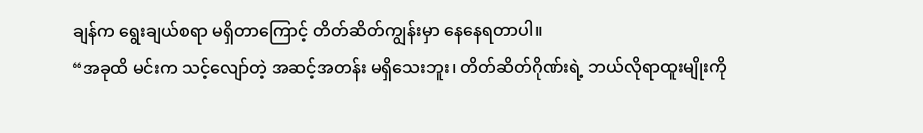ချန်က ရွေးချယ်စရာ မရှိတာကြောင့် တိတ်ဆိတ်ကျွန်းမှာ နေနေရတာပါ။
“အခုထိ မင်းက သင့်လျော်တဲ့ အဆင့်အတန်း မရှိသေးဘူး၊ တိတ်ဆိတ်ဂိုဏ်းရဲ့ ဘယ်လိုရာထူးမျိုးကို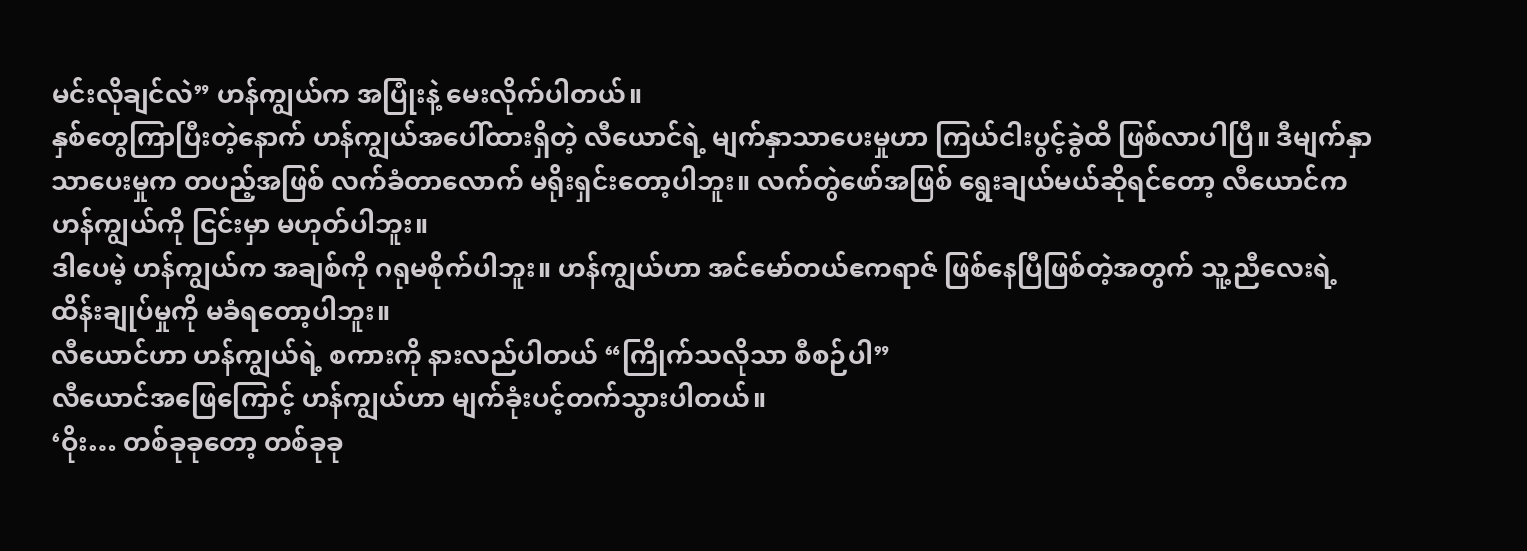မင်းလိုချင်လဲ” ဟန်ကျွယ်က အပြုံးနဲ့ မေးလိုက်ပါတယ်။
နှစ်တွေကြာပြီးတဲ့နောက် ဟန်ကျွယ်အပေါ်ထားရှိတဲ့ လီယောင်ရဲ့ မျက်နှာသာပေးမှုဟာ ကြယ်ငါးပွင့်ခွဲထိ ဖြစ်လာပါပြီ။ ဒီမျက်နှာသာပေးမှုက တပည့်အဖြစ် လက်ခံတာလောက် မရိုးရှင်းတော့ပါဘူး။ လက်တွဲဖော်အဖြစ် ရွေးချယ်မယ်ဆိုရင်တော့ လီယောင်က ဟန်ကျွယ်ကို ငြင်းမှာ မဟုတ်ပါဘူး။
ဒါပေမဲ့ ဟန်ကျွယ်က အချစ်ကို ဂရုမစိုက်ပါဘူး။ ဟန်ကျွယ်ဟာ အင်မော်တယ်ဧကရာဇ် ဖြစ်နေပြီဖြစ်တဲ့အတွက် သူ့ညီလေးရဲ့ ထိန်းချုပ်မှုကို မခံရတော့ပါဘူး။
လီယောင်ဟာ ဟန်ကျွယ်ရဲ့ စကားကို နားလည်ပါတယ် “ကြိုက်သလိုသာ စီစဉ်ပါ”
လီယောင်အဖြေကြောင့် ဟန်ကျွယ်ဟာ မျက်ခုံးပင့်တက်သွားပါတယ်။
‘ဝိုး… တစ်ခုခုတော့ တစ်ခုခု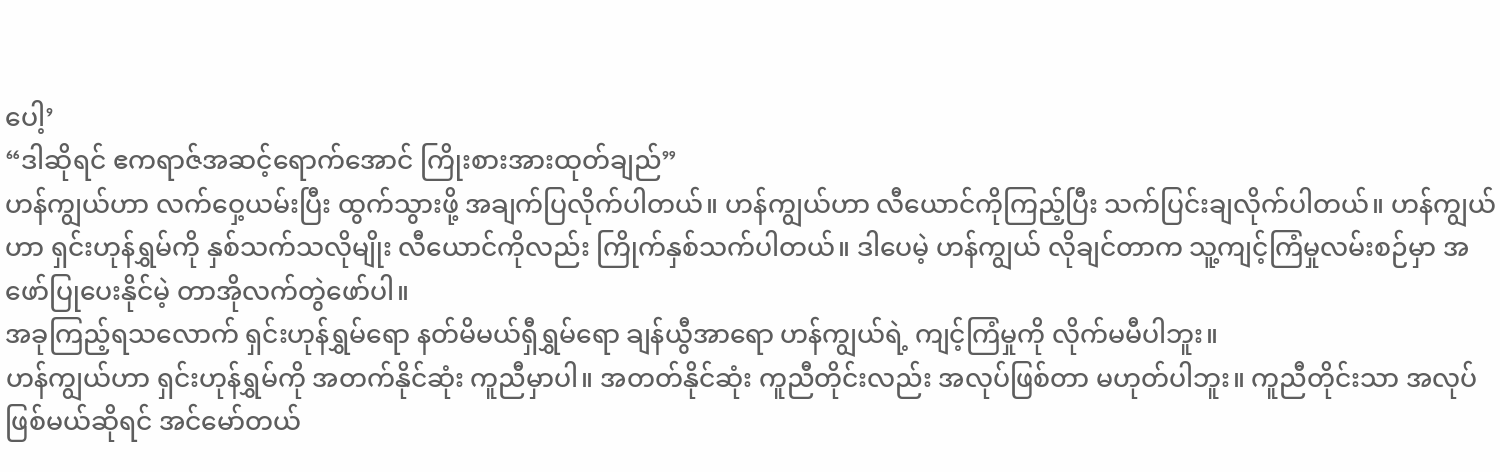ပေါ့’
“ဒါဆိုရင် ဧကရာဇ်အဆင့်ရောက်အောင် ကြိုးစားအားထုတ်ချည်”
ဟန်ကျွယ်ဟာ လက်ဝှေ့ယမ်းပြီး ထွက်သွားဖို့ အချက်ပြလိုက်ပါတယ်။ ဟန်ကျွယ်ဟာ လီယောင်ကိုကြည့်ပြီး သက်ပြင်းချလိုက်ပါတယ်။ ဟန်ကျွယ်ဟာ ရှင်းဟုန်ရွှမ်ကို နှစ်သက်သလိုမျိုး လီယောင်ကိုလည်း ကြိုက်နှစ်သက်ပါတယ်။ ဒါပေမဲ့ ဟန်ကျွယ် လိုချင်တာက သူ့ကျင့်ကြံမှုလမ်းစဉ်မှာ အဖော်ပြုပေးနိုင်မဲ့ တာအိုလက်တွဲဖော်ပါ။
အခုကြည့်ရသလောက် ရှင်းဟုန်ရွှမ်ရော နတ်မိမယ်ရှီရွှမ်ရော ချန်ယွီအာရော ဟန်ကျွယ်ရဲ့ ကျင့်ကြံမှုကို လိုက်မမီပါဘူး။
ဟန်ကျွယ်ဟာ ရှင်းဟုန်ရွှမ်ကို အတက်နိုင်ဆုံး ကူညီမှာပါ။ အတတ်နိုင်ဆုံး ကူညီတိုင်းလည်း အလုပ်ဖြစ်တာ မဟုတ်ပါဘူး။ ကူညီတိုင်းသာ အလုပ်ဖြစ်မယ်ဆိုရင် အင်မော်တယ်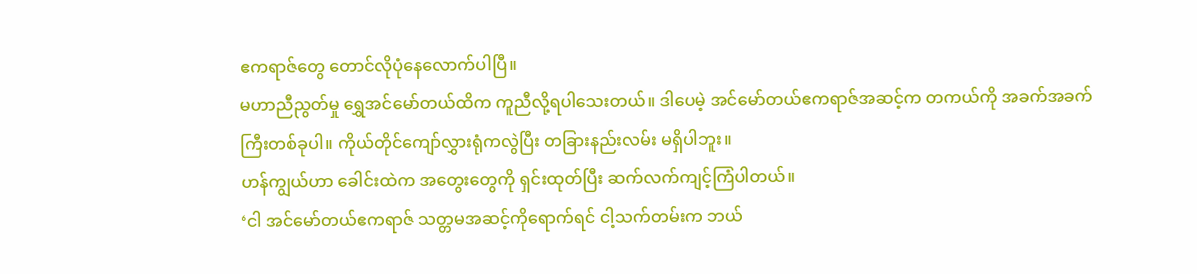ဧကရာဇ်တွေ တောင်လိုပုံနေလောက်ပါပြီ။
မဟာညီညွတ်မှု ရွှေအင်မော်တယ်ထိက ကူညီလို့ရပါသေးတယ်။ ဒါပေမဲ့ အင်မော်တယ်ဧကရာဇ်အဆင့်က တကယ်ကို အခက်အခက်ကြီးတစ်ခုပါ။ ကိုယ်တိုင်ကျော်လွှားရုံကလွဲပြီး တခြားနည်းလမ်း မရှိပါဘူး။
ဟန်ကျွယ်ဟာ ခေါင်းထဲက အတွေးတွေကို ရှင်းထုတ်ပြီး ဆက်လက်ကျင့်ကြံပါတယ်။
‘ငါ အင်မော်တယ်ဧကရာဇ် သတ္တမအဆင့်ကိုရောက်ရင် ငါ့သက်တမ်းက ဘယ်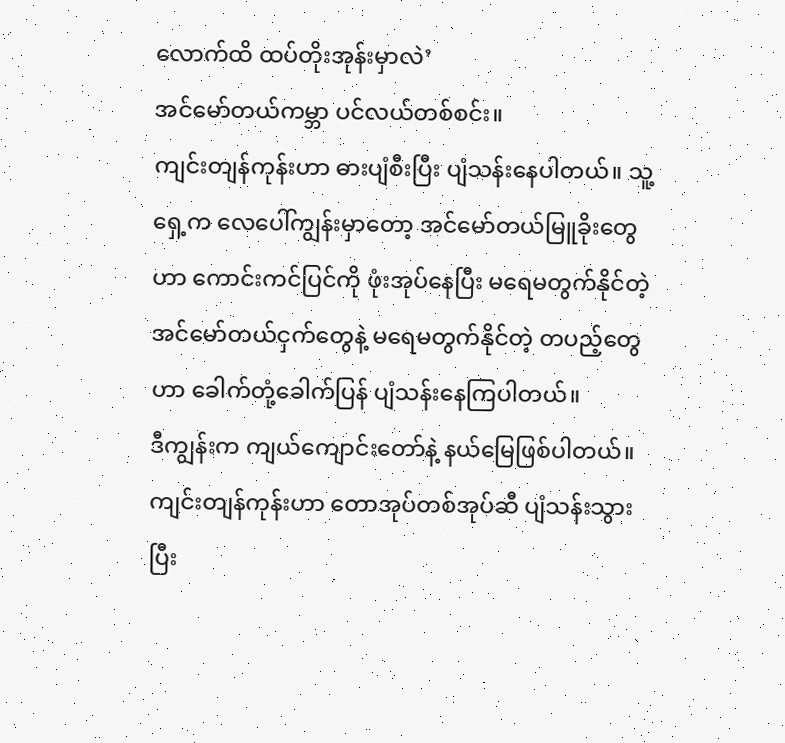လောက်ထိ ထပ်တိုးအုန်းမှာလဲ’
အင်မော်တယ်ကမ္ဘာ ပင်လယ်တစ်စင်း။
ကျင်းတျန်ကုန်းဟာ ဓားပျံစီးပြီး ပျံသန်းနေပါတယ်။ သူ့ရှေ့က လေပေါ်ကျွန်းမှာတော့ အင်မော်တယ်မြူခိုးတွေဟာ ကောင်းကင်ပြင်ကို ဖုံးအုပ်နေပြီး မရေမတွက်နိုင်တဲ့ အင်မော်တယ်ငှက်တွေနဲ့ မရေမတွက်နိုင်တဲ့ တပည့်တွေဟာ ခေါက်တုံ့ခေါက်ပြန် ပျံသန်းနေကြပါတယ်။
ဒီကျွန်းက ကျယ်ကျောင်းတော်နဲ့ နယ်မြေဖြစ်ပါတယ်။
ကျင်းတျန်ကုန်းဟာ တောအုပ်တစ်အုပ်ဆီ ပျံသန်းသွားပြီး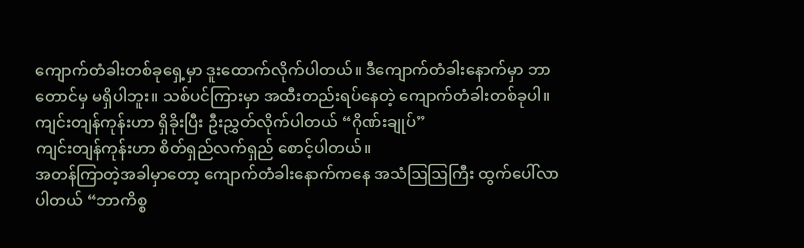ကျောက်တံခါးတစ်ခုရှေ့မှာ ဒူးထောက်လိုက်ပါတယ်။ ဒီကျောက်တံခါးနောက်မှာ ဘာတောင်မှ မရှိပါဘူး။ သစ်ပင်ကြားမှာ အထီးတည်းရပ်နေတဲ့ ကျောက်တံခါးတစ်ခုပါ။
ကျင်းတျန်ကုန်းဟာ ရှိခိုးပြီး ဦးညွှတ်လိုက်ပါတယ် “ဂိုဏ်းချုပ်”
ကျင်းတျန်ကုန်းဟာ စိတ်ရှည်လက်ရှည် စောင့်ပါတယ်။
အတန်ကြာတဲ့အခါမှာတော့ ကျောက်တံခါးနောက်ကနေ အသံဩဩကြီး ထွက်ပေါ်လာပါတယ် “ဘာကိစ္စ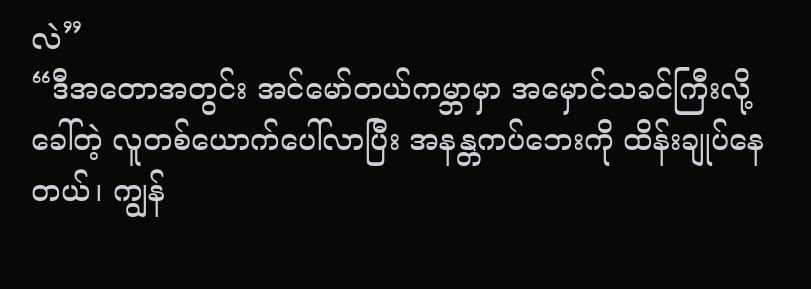လဲ”
“ဒီအတောအတွင်း အင်မော်တယ်ကမ္ဘာမှာ အမှောင်သခင်ကြီးလို့ခေါ်တဲ့ လူတစ်ယောက်ပေါ်လာပြီး အနန္တကပ်ဘေးကို ထိန်းချုပ်နေတယ်၊ ကျွန်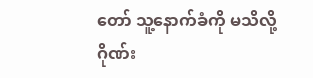တော် သူ့နောက်ခံကို မသိလို့ ဂိုဏ်း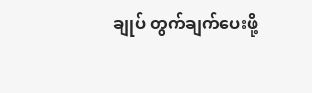ချုပ် တွက်ချက်ပေးဖို့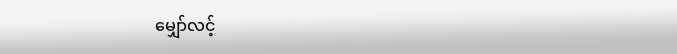မျှော်လင့်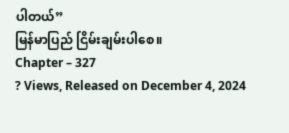ပါတယ်”
မြန်မာပြည် ငြိမ်းချမ်းပါစေ။
Chapter – 327
? Views, Released on December 4, 2024